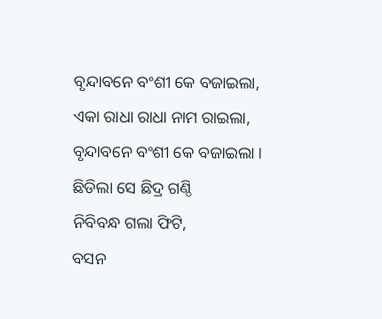ବୃନ୍ଦାବନେ ବଂଶୀ କେ ବଜାଇଲା,
ଏକା ରାଧା ରାଧା ନାମ ରାଇଲା,
ବୃନ୍ଦାବନେ ବଂଶୀ କେ ବଜାଇଲା ।
ଛିଡିଲା ସେ ଛିଦ୍ର ଗଣ୍ଠି
ନିବିବନ୍ଧ ଗଲା ଫିଟି,
ବସନ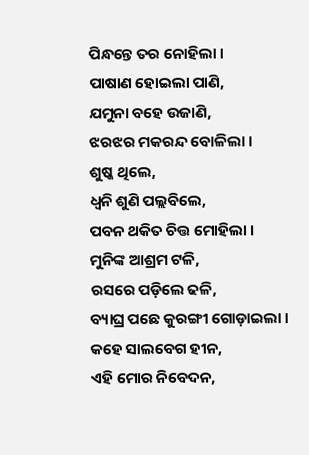ପିନ୍ଧନ୍ତେ ତର ନୋହିଲା ।
ପାଷାଣ ହୋଇଲା ପାଣି,
ଯମୁନା ବହେ ଉଜାଣି,
ଝରଝର ମକରନ୍ଦ ବୋଳିଲା ।
ଶୁଷ୍କ ଥିଲେ,
ଧ୍ୱନି ଶୁଣି ପଲ୍ଲବିଲେ,
ପବନ ଥକିତ ଚିତ୍ତ ମୋହିଲା ।
ମୁନିଙ୍କ ଆଶ୍ରମ ଟଳି,
ରସରେ ପଡ଼ିଲେ ଢଳି,
ବ୍ୟାଘ୍ର ପଛେ କୁରଙ୍ଗୀ ଗୋଡ଼ାଇଲା ।
କହେ ସାଲବେଗ ହୀନ,
ଏହି ମୋର ନିବେଦନ,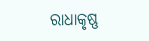ରାଧାକୃଷ୍ଣ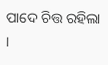ପାଦେ ଚିତ୍ତ ରହିଲା ।